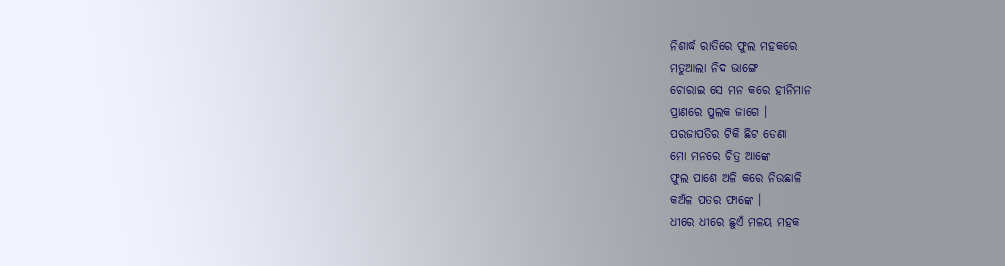ନିଶାର୍ଦ୍ଧ ରାତିରେ ଫୁଲ ମହକରେ
ମତୁଆଲା ନିଦ ଭାଙ୍ଗେ
ଚୋରାଇ ସେ ମନ କରେ ହୀନିମାନ
ପ୍ରାଣରେ ପୁଲକ ଜାଗେ ।
ପରଜାପତିର ଟିକି ଛିଟ ଡେଣା
ମୋ ମନରେ ଚିତ୍ର ଆଙ୍କେ
ଫୁଲ ପାଶେ ଅଳି କରେ ନିଉଛାଳି
କଅଁଳ ପତର ଫାଙ୍କେ ।
ଧୀରେ ଧୀରେ ଛୁଏଁ ମଳୟ ମହକ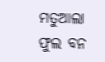ମତୁଆଲା ଫୁଲ ବନ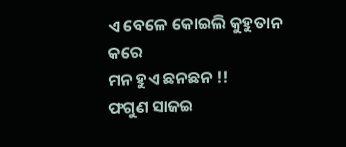ଏ ବେଳେ କୋଇଲି କୁହୁତାନ କରେ
ମନ ହୁଏ ଛନଛନ !!
ଫଗୁଣ ସାଜଇ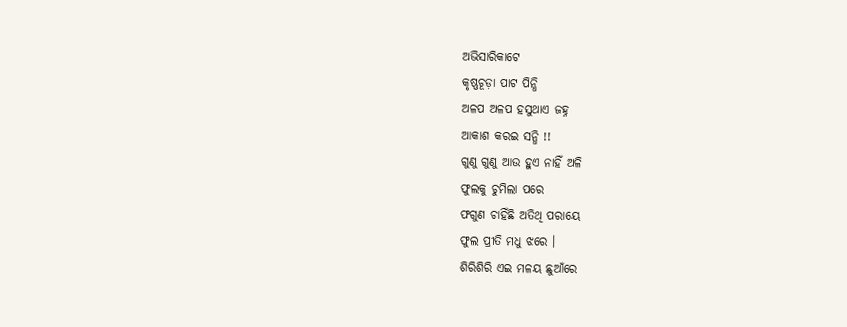ଅଭିସାରିକାଟେ
କୃଷ୍ଣଚୂଡ଼ା ପାଟ ପିନ୍ଧି
ଅଳପ ଅଳପ ହସୁଥାଏ ଜହ୍ନ
ଆକାଶ କରଇ ସନ୍ଧି !!
ଗୁଣୁ ଗୁଣୁ ଆଉ ହୁଏ ନାହିଁ ଅଳି
ଫୁଲକୁ ଚୁମିଲା ପରେ
ଫଗୁଣ ଚାହିଁଛି ଅତିଥି ପରାୟେ
ଫୁଲ ପ୍ରୀତି ମଧୁ ଝରେ ।
ଶିରିଶିରି ଏଇ ମଳୟ ଛୁଆଁରେ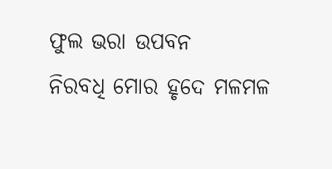ଫୁଲ ଭରା ଉପବନ
ନିରବଧି ମୋର ହୃଦେ ମଳମଳ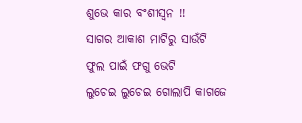ଶୁଭେ କାର ବଂଶୀସ୍ୱନ !!
ସାଗର ଆକାଶ ମାଟିରୁ ସାଉଁଟି
ଫୁଲ ପାଇଁ ଫଗୁ ଭେଟି
ଲୁଚେଇ ଲୁଚେଇ ଗୋଲାପି କାଗଜେ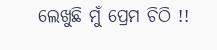ଲେଖୁଛି ମୁଁ ପ୍ରେମ ଚିଠି !!